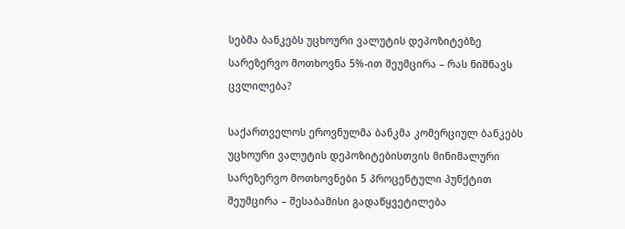სებმა ბანკებს უცხოური ვალუტის დეპოზიტებზე სარეზერვო მოთხოვნა 5%-ით შეუმცირა – რას ნიშნავს ცვლილება?

საქართველოს ეროვნულმა ბანკმა კომერციულ ბანკებს უცხოური ვალუტის დეპოზიტებისთვის მინიმალური სარეზერვო მოთხოვნები 5 პროცენტული პუნქტით შეუმცირა – შესაბამისი გადაწყვეტილება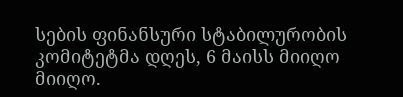სების ფინანსური სტაბილურობის კომიტეტმა დღეს, 6 მაისს მიიღო მიიღო.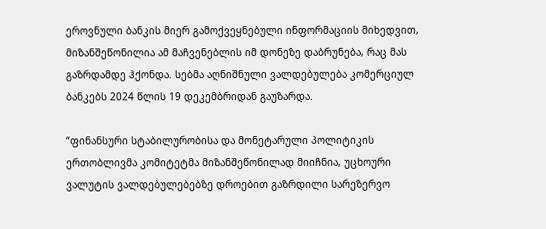ეროვნული ბანკის მიერ გამოქვეყნებული ინფორმაციის მიხედვით, მიზანშეწონილია ამ მაჩვენებლის იმ დონეზე დაბრუნება, რაც მას გაზრდამდე ჰქონდა. სებმა აღნიშნული ვალდებულება კომერციულ ბანკებს 2024 წლის 19 დეკემბრიდან გაუზარდა.

“ფინანსური სტაბილურობისა და მონეტარული პოლიტიკის ერთობლივმა კომიტეტმა მიზანშეწონილად მიიჩნია, უცხოური ვალუტის ვალდებულებებზე დროებით გაზრდილი სარეზერვო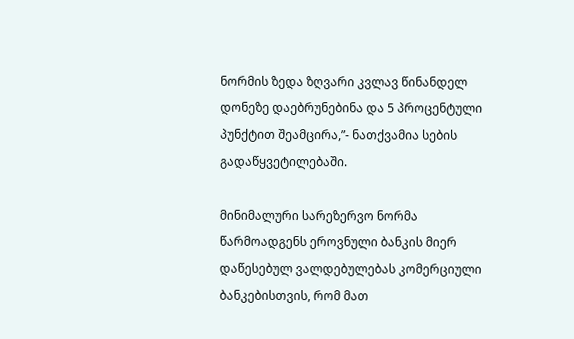ნორმის ზედა ზღვარი კვლავ წინანდელ დონეზე დაებრუნებინა და 5 პროცენტული პუნქტით შეამცირა,”- ნათქვამია სების გადაწყვეტილებაში.

მინიმალური სარეზერვო ნორმა წარმოადგენს ეროვნული ბანკის მიერ დაწესებულ ვალდებულებას კომერციული ბანკებისთვის, რომ მათ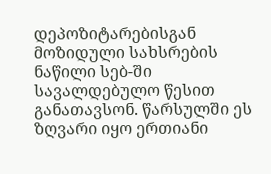დეპოზიტარებისგან მოზიდული სახსრების ნაწილი სებ-ში სავალდებულო წესით განათავსონ. წარსულში ეს ზღვარი იყო ერთიანი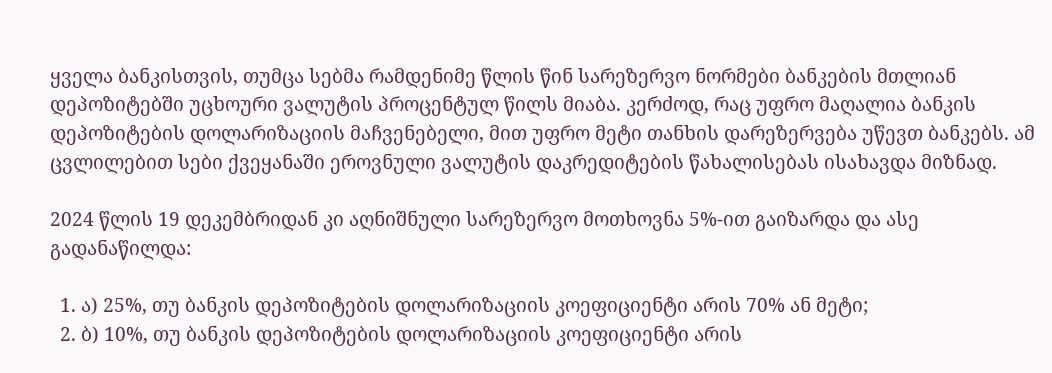ყველა ბანკისთვის, თუმცა სებმა რამდენიმე წლის წინ სარეზერვო ნორმები ბანკების მთლიან დეპოზიტებში უცხოური ვალუტის პროცენტულ წილს მიაბა. კერძოდ, რაც უფრო მაღალია ბანკის დეპოზიტების დოლარიზაციის მაჩვენებელი, მით უფრო მეტი თანხის დარეზერვება უწევთ ბანკებს. ამ ცვლილებით სები ქვეყანაში ეროვნული ვალუტის დაკრედიტების წახალისებას ისახავდა მიზნად.

2024 წლის 19 დეკემბრიდან კი აღნიშნული სარეზერვო მოთხოვნა 5%-ით გაიზარდა და ასე გადანაწილდა:

  1. ა) 25%, თუ ბანკის დეპოზიტების დოლარიზაციის კოეფიციენტი არის 70% ან მეტი;
  2. ბ) 10%, თუ ბანკის დეპოზიტების დოლარიზაციის კოეფიციენტი არის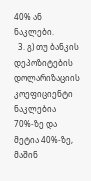40% ან ნაკლები.
  3. გ) თუ ბანკის დეპოზიტების დოლარიზაციის კოეფიციენტი ნაკლებია 70%-ზე და მეტია 40%-ზე, მაშინ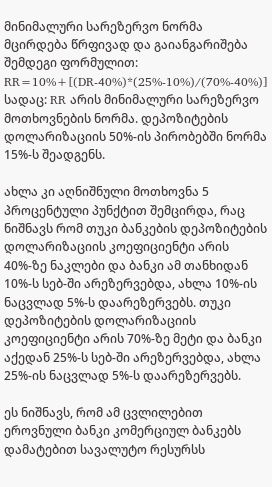მინიმალური სარეზერვო ნორმა მცირდება წრფივად და გაიანგარიშება შემდეგი ფორმულით: RR=10%+[(DR-40%)*(25%-10%)/(70%-40%)] სადაც: RR არის მინიმალური სარეზერვო მოთხოვნების ნორმა. დეპოზიტების დოლარიზაციის 50%-ის პირობებში ნორმა 15%-ს შეადგენს.

ახლა კი აღნიშნული მოთხოვნა 5 პროცენტული პუნქტით შემცირდა, რაც ნიშნავს რომ თუკი ბანკების დეპოზიტების დოლარიზაციის კოეფიციენტი არის 40%-ზე ნაკლები და ბანკი ამ თანხიდან 10%-ს სებ-ში არეზერვებდა, ახლა 10%-ის ნაცვლად 5%-ს დაარეზერვებს. თუკი დეპოზიტების დოლარიზაციის კოეფიციენტი არის 70%-ზე მეტი და ბანკი აქედან 25%-ს სებ-ში არეზერვებდა, ახლა 25%-ის ნაცვლად 5%-ს დაარეზერვებს.

ეს ნიშნავს, რომ ამ ცვლილებით ეროვნული ბანკი კომერციულ ბანკებს დამატებით სავალუტო რესურსს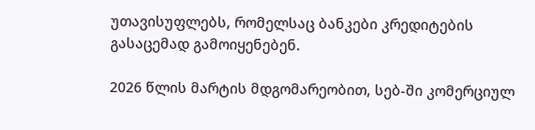უთავისუფლებს, რომელსაც ბანკები კრედიტების გასაცემად გამოიყენებენ.

2026 წლის მარტის მდგომარეობით, სებ-ში კომერციულ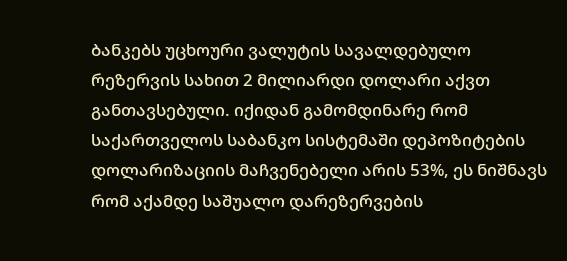ბანკებს უცხოური ვალუტის სავალდებულო რეზერვის სახით 2 მილიარდი დოლარი აქვთ განთავსებული. იქიდან გამომდინარე რომ საქართველოს საბანკო სისტემაში დეპოზიტების დოლარიზაციის მაჩვენებელი არის 53%, ეს ნიშნავს რომ აქამდე საშუალო დარეზერვების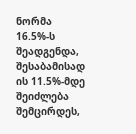ნორმა 16.5%-ს შეადგენდა, შესაბამისად ის 11.5%-მდე შეიძლება შემცირდეს,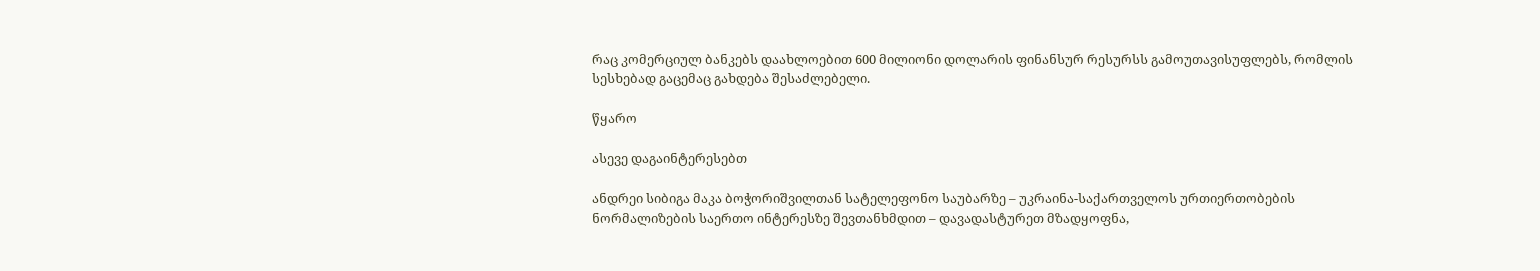რაც კომერციულ ბანკებს დაახლოებით 600 მილიონი დოლარის ფინანსურ რესურსს გამოუთავისუფლებს, რომლის სესხებად გაცემაც გახდება შესაძლებელი.

წყარო

ასევე დაგაინტერესებთ

ანდრეი სიბიგა მაკა ბოჭორიშვილთან სატელეფონო საუბარზე – უკრაინა-საქართველოს ურთიერთობების ნორმალიზების საერთო ინტერესზე შევთანხმდით – დავადასტურეთ მზადყოფნა,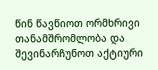წინ წავწიოთ ორმხრივი თანამშრომლობა და შევინარჩუნოთ აქტიური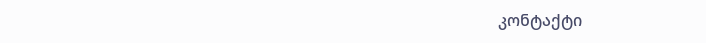კონტაქტი